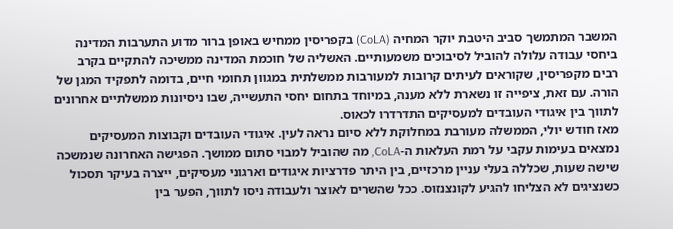המשבר המתמשך סביב היטבת יוקר המחיה (CoLA) בקפריסין ממחיש באופן ברור מדוע התערבות המדינה ביחסי עבודה עלולה להוביל לסיבוכים משמעותיים. האשליה של חוכמת המדינה ממשיכה להתקיים בקרב רבים מקפריסין, שקוראים לעיתים קרובות למעורבות ממשלתית במגוון תחומי חיים, בדומה לתפקיד המגן של הורה. עם זאת, ציפייה זו נשארת ללא מענה, במיוחד בתחום יחסי התעשייה, שבו ניסיונות ממשלתיים אחרונים לתווך בין איגודי העובדים למעסיקים התדרדרו לכאוס.
מאז חודש יולי, הממשלה מעורבת במחלוקת ללא סיום נראה לעין. איגודי העובדים וקבוצות המעסיקים נמצאים בעימות עקבי על רמת העלאות ה-CoLA, מה שהוביל למבוי סתום ממושך. הפגישה האחרונה שנמשכה שישה שעות, שכללה בעלי עניין מרכזיים, בין היתר פדרציות איגודים וארגוני מעסיקים, ייצרה בעיקר תסכול כשנציגים לא הצליחו להגיע לקונצנזוס. ככל שהשרים לאוצר ולעבודה ניסו לתווך, הפער בין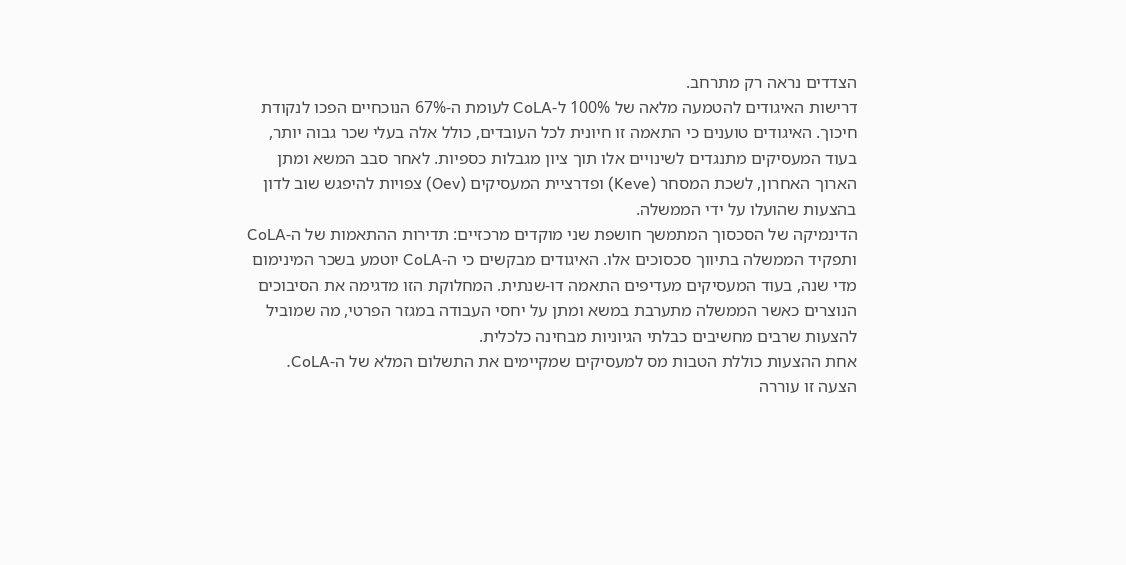הצדדים נראה רק מתרחב.
דרישות האיגודים להטמעה מלאה של 100% ל-CoLA לעומת ה-67% הנוכחיים הפכו לנקודת חיכוך. האיגודים טוענים כי התאמה זו חיונית לכל העובדים, כולל אלה בעלי שכר גבוה יותר, בעוד המעסיקים מתנגדים לשינויים אלו תוך ציון מגבלות כספיות. לאחר סבב המשא ומתן הארוך האחרון, לשכת המסחר (Keve) ופדרציית המעסיקים (Oev) צפויות להיפגש שוב לדון בהצעות שהועלו על ידי הממשלה.
הדינמיקה של הסכסוך המתמשך חושפת שני מוקדים מרכזיים: תדירות ההתאמות של ה-CoLA ותפקיד הממשלה בתיווך סכסוכים אלו. האיגודים מבקשים כי ה-CoLA יוטמע בשכר המינימום מדי שנה, בעוד המעסיקים מעדיפים התאמה דו-שנתית. המחלוקת הזו מדגימה את הסיבוכים הנוצרים כאשר הממשלה מתערבת במשא ומתן על יחסי העבודה במגזר הפרטי, מה שמוביל להצעות שרבים מחשיבים כבלתי הגיוניות מבחינה כלכלית.
אחת ההצעות כוללת הטבות מס למעסיקים שמקיימים את התשלום המלא של ה-CoLA. הצעה זו עוררה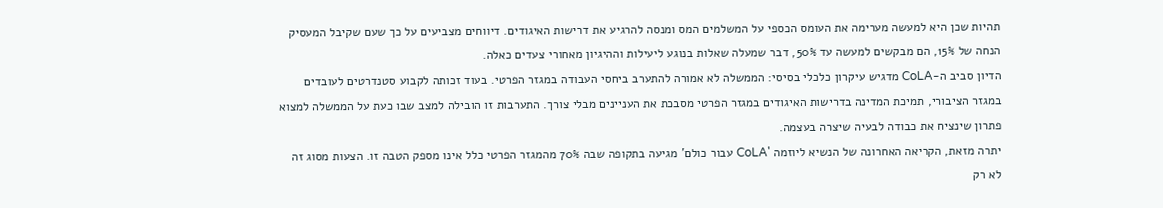תהיות שכן היא למעשה מערימה את העומס הכספי על המשלמים המס ומנסה להרגיע את דרישות האיגודים. דיווחים מצביעים על כך שעם שקיבל המעסיק הנחה של 15%, הם מבקשים למעשה עד 50%, דבר שמעלה שאלות בנוגע ליעילות וההיגיון מאחורי צעדים כאלה.
הדיון סביב ה-CoLA מדגיש עיקרון כלכלי בסיסי: הממשלה לא אמורה להתערב ביחסי העבודה במגזר הפרטי. בעוד זכותה לקבוע סטנדרטים לעובדים במגזר הציבורי, תמיכת המדינה בדרישות האיגודים במגזר הפרטי מסבכת את העניינים מבלי צורך. התערבות זו הובילה למצב שבו כעת על הממשלה למצוא פתרון שינציח את כבודה לבעיה שיצרה בעצמה.
יתרה מזאת, הקריאה האחרונה של הנשיא ליוזמה 'CoLA עבור כולם' מגיעה בתקופה שבה 70% מהמגזר הפרטי כלל אינו מספק הטבה זו. הצעות מסוג זה לא רק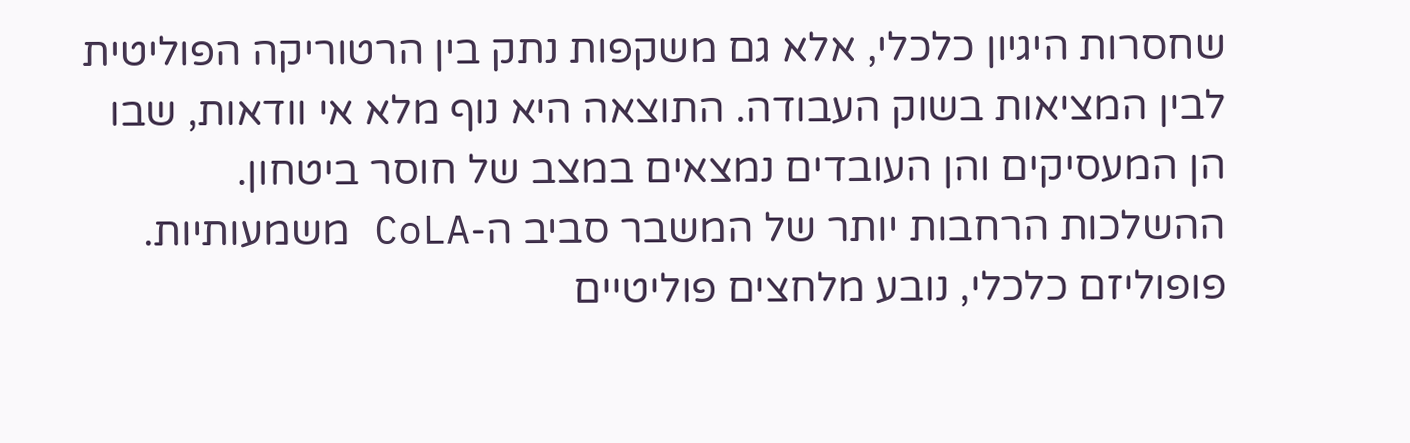שחסרות היגיון כלכלי, אלא גם משקפות נתק בין הרטוריקה הפוליטית לבין המציאות בשוק העבודה. התוצאה היא נוף מלא אי וודאות, שבו הן המעסיקים והן העובדים נמצאים במצב של חוסר ביטחון.
ההשלכות הרחבות יותר של המשבר סביב ה-CoLA משמעותיות. פופוליזם כלכלי, נובע מלחצים פוליטיים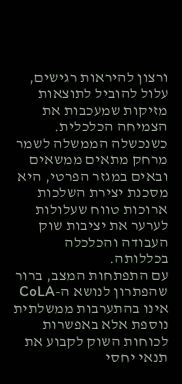ורצון להיראות רגישים, עלול להוביל לתוצאות מזיקות שמעכבות את הצמיחה הכלכלית. כשנכשלה הממשלה לשמר מרחק מתאים ממשאים ובאים במגזר הפרטי, היא מסכנת יצירת השלכות ארוכות טווח שעלולות לערער את יציבות שוק העבודה והכלכלה בכללותה.
עם התפתחות המצב, ברור שהפתרון לנושא ה-CoLA אינו בהתערבות ממשלתית נוספת אלא באפשרות לכוחות השוק לקבוע את תנאי יחסי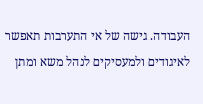העבודה. גישה של אי התערבות תאפשר לאיגודים ולמעסיקים לנהל משא ומתן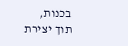בכנות, תוך יצירת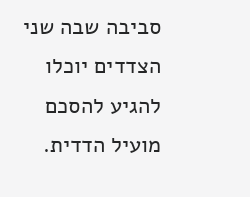סביבה שבה שני הצדדים יוכלו להגיע להסכם מועיל הדדית.